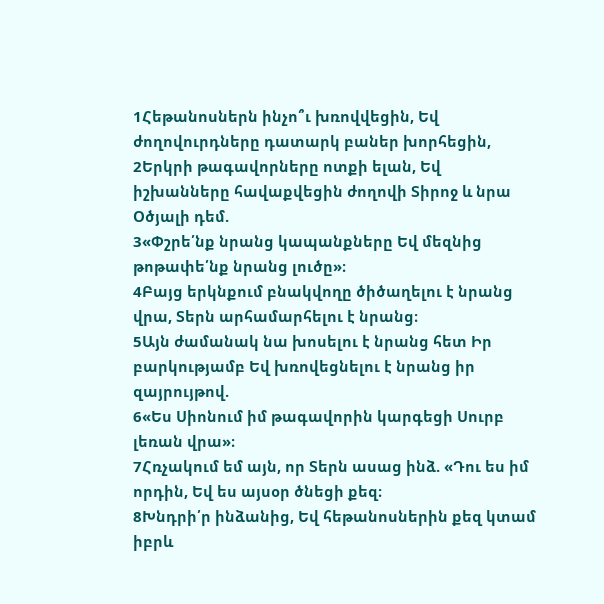1Հեթանոսներն ինչո՞ւ խռովվեցին, Եվ ժողովուրդները դատարկ բաներ խորհեցին,
2Երկրի թագավորները ոտքի ելան, Եվ իշխանները հավաքվեցին ժողովի Տիրոջ և նրա Օծյալի դեմ.
3«Փշրե՛նք նրանց կապանքները Եվ մեզնից թոթափե՛նք նրանց լուծը»։
4Բայց երկնքում բնակվողը ծիծաղելու է նրանց վրա, Տերն արհամարհելու է նրանց։
5Այն ժամանակ նա խոսելու է նրանց հետ Իր բարկությամբ Եվ խռովեցնելու է նրանց իր զայրույթով.
6«Ես Սիոնում իմ թագավորին կարգեցի Սուրբ լեռան վրա»։
7Հռչակում եմ այն, որ Տերն ասաց ինձ. «Դու ես իմ որդին, Եվ ես այսօր ծնեցի քեզ։
8Խնդրի՛ր ինձանից, Եվ հեթանոսներին քեզ կտամ իբրև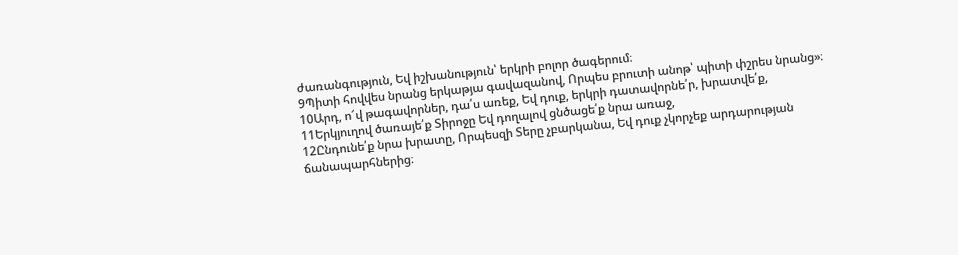ժառանգություն, Եվ իշխանություն՝ երկրի բոլոր ծագերում։
9Պիտի հովվես նրանց երկաթյա գավազանով, Որպես բրուտի անոթ՝ պիտի փշրես նրանց»։
10Արդ, ո՜վ թագավորներ, դա՛ս առեք, Եվ դուք, երկրի դատավորնե՛ր, խրատվե՛ք,
11Երկյուղով ծառայե՛ք Տիրոջը Եվ դողալով ցնծացե՛ք նրա առաջ,
12Ընդունե՛ք նրա խրատը, Որպեսզի Տերը չբարկանա, Եվ դուք չկորչեք արդարության ճանապարհներից։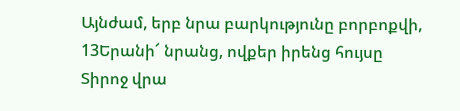Այնժամ, երբ նրա բարկությունը բորբոքվի,
13Երանի՜ նրանց, ովքեր իրենց հույսը Տիրոջ վրա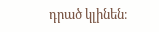դրած կլինեն։